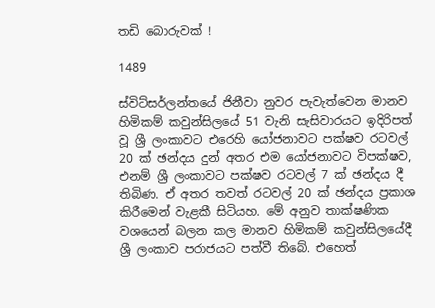තඩි බොරුවක් !

1489

ස්විට්සර්ලන්තයේ ජිනීවා නුවර පැවැත්වෙන මානව හිමිකම් කවුන්සිලයේ 51 වැනි සැසිවාරයට ඉදිරිපත් වූ ශ්‍රී ලංකාවට එරෙහි යෝජනාවට පක්ෂව රටවල් 20 ක් ඡන්දය දුන් අතර එම යෝජනාවට විපක්ෂව, එනම් ශ්‍රී ලංකාවට පක්ෂව රටවල් 7 ක් ඡන්දය දී තිබිණ. ඒ අතර තවත් රටවල් 20 ක් ඡන්දය ප්‍රකාශ කිරීමෙන් වැළකී සිටියහ. මේ අනුව තාක්ෂණික වශයෙන් බලන කල මානව හිමිකම් කවුන්සිලයේදී ශ්‍රී ලංකාව පරාජයට පත්වී තිබේ. එහෙත්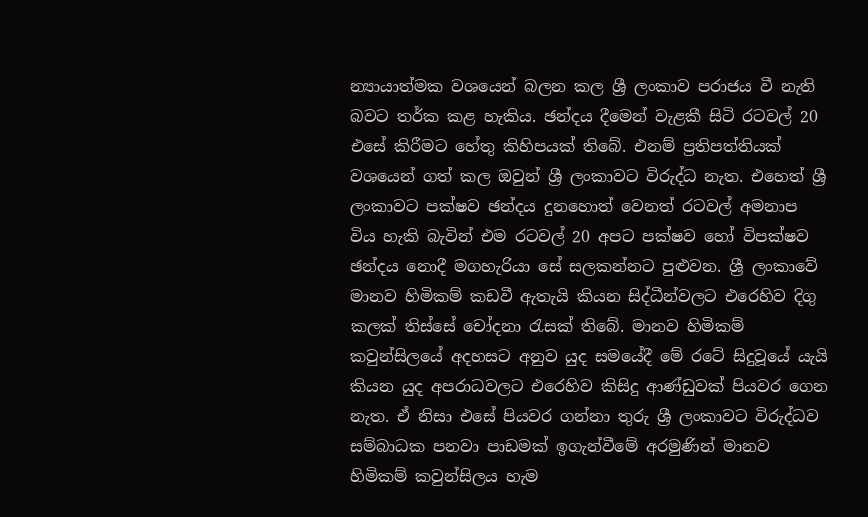න්‍යායාත්මක වශයෙන් බලන කල ශ්‍රී ලංකාව පරාජය වී නැති බවට තර්ක කළ හැකිය. ඡන්දය දීමෙන් වැළකී සිටි රටවල් 20 එසේ කිරීමට හේතු කිහිපයක් තිබේ. එනම් ප්‍රතිපත්තියක් වශයෙන් ගත් කල ඔවුන් ශ්‍රී ලංකාවට විරුද්ධ නැත. එහෙත් ශ්‍රී ලංකාවට පක්ෂව ඡන්දය දුනහොත් වෙනත් රටවල් අමනාප විය හැකි බැවින් එම රටවල් 20 අපට පක්ෂව හෝ විපක්ෂව ඡන්දය නොදී මගහැරියා සේ සලකන්නට පුළුවන. ශ්‍රී ලංකාවේ මානව හිමිකම් කඩවී ඇතැයි කියන සිද්ධීන්වලට එරෙහිව දිගු කලක් තිස්සේ චෝදනා රැසක් තිබේ. මානව හිමිකම් කවුන්සිලයේ අදහසට අනුව යුද සමයේදී මේ රටේ සිදුවූයේ යැයි කියන යුද අපරාධවලට එරෙහිව කිසිදු ආණ්ඩුවක් පියවර ගෙන නැත. ඒ නිසා එසේ පියවර ගන්නා තුරු ශ්‍රී ලංකාවට විරුද්ධව සම්බාධක පනවා පාඩමක් ඉගැන්වීමේ අරමුණින් මානව හිමිකම් කවුන්සිලය හැම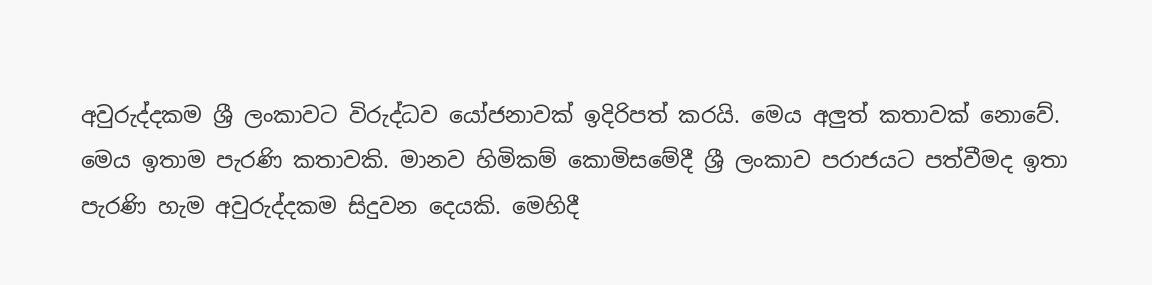අවුරුද්දකම ශ්‍රී ලංකාවට විරුද්ධව යෝජනාවක් ඉදිරිපත් කරයි. මෙය අලුත් කතාවක් නොවේ. මෙය ඉතාම පැරණි කතාවකි. මානව හිමිකම් කොමිසමේදී ශ්‍රී ලංකාව පරාජයට පත්වීමද ඉතා පැරණි හැම අවුරුද්දකම සිදුවන දෙයකි. මෙහිදී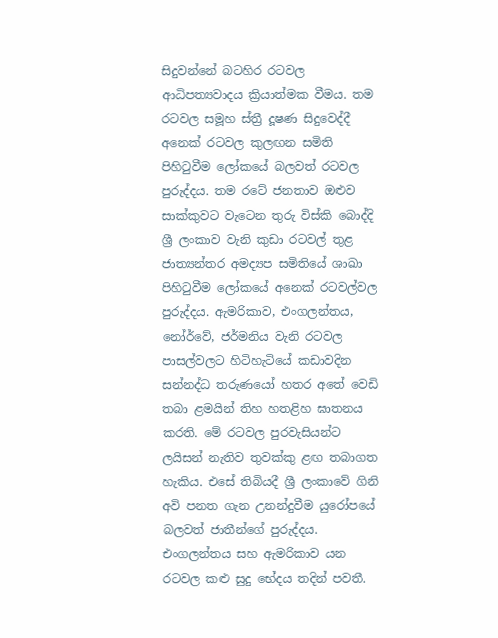සිදුවන්නේ බටහිර රටවල ආධිපත්‍යවාදය ක්‍රියාත්මක වීමය. තම රටවල සමූහ ස්ත්‍රී දූෂණ සිදුවෙද්දී අනෙක් රටවල කුලඟන සමිති පිහිටුවීම ලෝකයේ බලවත් රටවල පුරුද්දය. තම රටේ ජනතාව ඔළුව සාක්කුවට වැටෙන තුරු විස්කි බොද්දි ශ්‍රී ලංකාව වැනි කුඩා රටවල් තුළ ජාත්‍යන්තර අමද්‍යප සමිතියේ ශාඛා පිහිටුවීම ලෝකයේ අනෙක් රටවල්වල පුරුද්දය. ඇමරිකාව, එංගලන්තය, නෝර්වේ, ජර්මනිය වැනි රටවල පාසල්වලට හිටිහැටියේ කඩාවදින සන්නද්ධ තරුණයෝ හතර අතේ වෙඩි තබා ළමයින් තිහ හතළිහ ඝාතනය කරති. මේ රටවල පුරවැසියන්ට ලයිසන් නැතිව තුවක්කු ළඟ තබාගත හැකිය. එසේ තිබියදී ශ්‍රී ලංකාවේ ගිනි අවි පනත ගැන උනන්දුවීම යුරෝපයේ බලවත් ජාතීන්ගේ පුරුද්දය. එංගලන්තය සහ ඇමරිකාව යන රටවල කළු සුදු භේදය තදින් පවතී.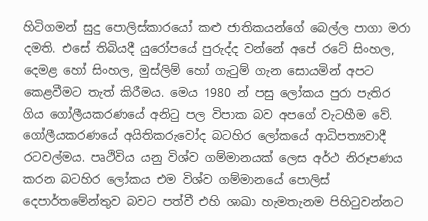හිටිගමන් සුදු පොලිස්කාරයෝ කළු ජාතිකයන්ගේ බෙල්ල පාගා මරා දමති. එසේ තිබියදී යුරෝපයේ පුරුද්ද වන්නේ අපේ රටේ සිංහල, දෙමළ හෝ සිංහල, මුස්ලිම් හෝ ගැටුම් ගැන සොයමින් අපට කෙළවීමට තැත් කිරීමය. මෙය 1980 න් පසු ලෝකය පුරා පැතිර ගිය ගෝලීයකරණයේ අනිටු පල විපාක බව අපගේ වැටහීම වේ. ගෝලීයකරණයේ අයිතිකරුවෝද බටහිර ලෝකයේ ආධිපත්‍යවාදී රටවල්මය. පෘථිවිය යනු විශ්ව ගම්මානයක් ලෙස අර්ථ නිරූපණය කරන බටහිර ලෝකය එම විශ්ව ගම්මානයේ පොලිස් දෙපාර්තමේන්තුව බවට පත්වී එහි ශාඛා හැමතැනම පිහිටුවන්නට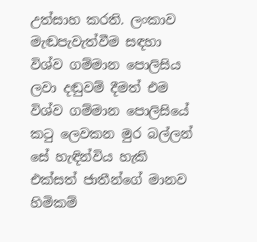උත්සාහ කරති. ලංකාව මැඬපැවැත්වීම සඳහා විශ්ව ගම්මාන පොලිසිය ලවා දඬුවම් දීමත් එම විශ්ව ගම්මාන පොලිසියේ කටු ලෙවකන මුර බල්ලන් සේ හැඳින්විය හැකි එක්සත් ජාතීන්ගේ මානව හිමිකම්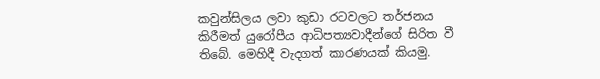කවුන්සිලය ලවා කුඩා රටවලට තර්ජනය කිරීමත් යුරෝපීය ආධිපත්‍යවාදීන්ගේ සිරිත වී තිබේ. මෙහිදී වැදගත් කාරණයක් කියමු.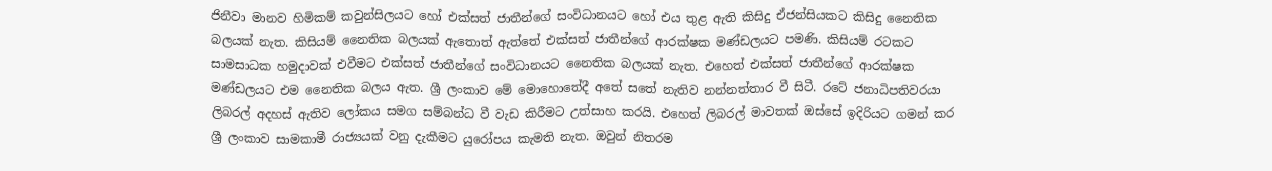ජිනීවා මානව හිමිකම් කවුන්සිලයට හෝ එක්සත් ජාතීන්ගේ සංවිධානයට හෝ එය තුළ ඇති කිසිදු ඒජන්සියකට කිසිදු නෛතික බලයක් නැත. කිසියම් නෛතික බලයක් ඇතොත් ඇත්තේ එක්සත් ජාතීන්ගේ ආරක්ෂක මණ්ඩලයට පමණි. කිසියම් රටකට සාමසාධක හමුදාවක් එවීමට එක්සත් ජාතීන්ගේ සංවිධානයට නෛතික බලයක් නැත. එහෙත් එක්සත් ජාතීන්ගේ ආරක්ෂක මණ්ඩලයට එම නෛතික බලය ඇත. ශ්‍රී ලංකාව මේ මොහොතේදී අතේ සතේ නැතිව නන්නත්තාර වී සිටී. රටේ ජනාධිපතිවරයා ලිබරල් අදහස් ඇතිව ලෝකය සමග සම්බන්ධ වී වැඩ කිරීමට උත්සාහ කරයි. එහෙත් ලිබරල් මාවතක් ඔස්සේ ඉදිරියට ගමන් කර ශ්‍රී ලංකාව සාමකාමී රාජ්‍යයක් වනු දැකීමට යුරෝපය කැමති නැත. ඔවුන් නිතරම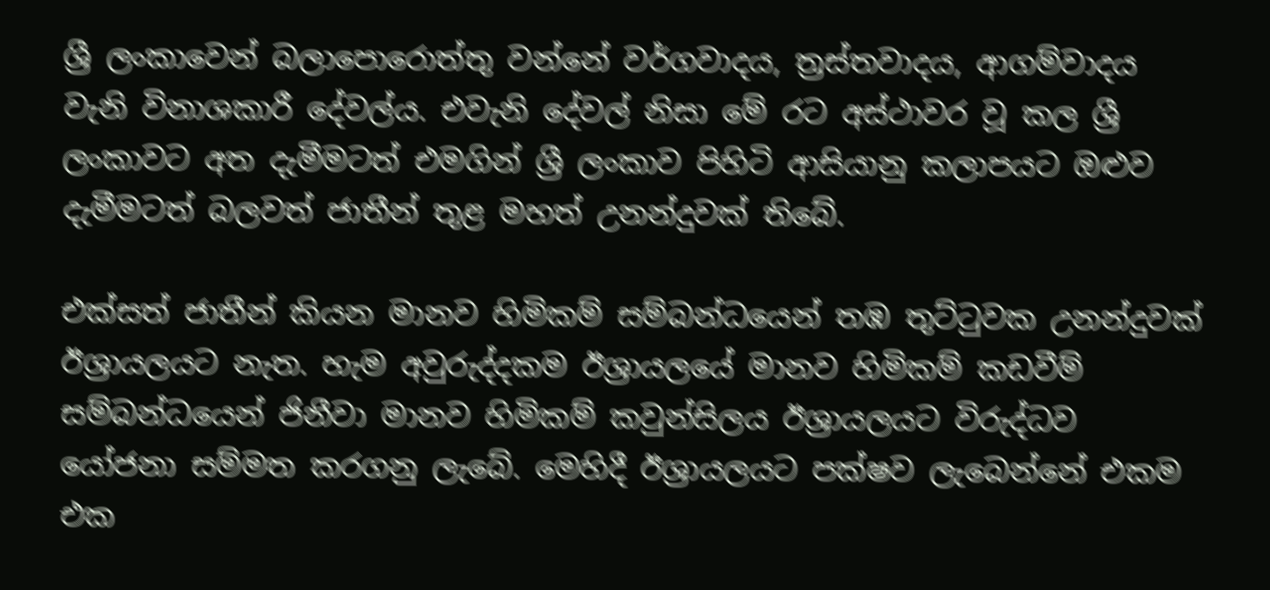ශ්‍රී ලංකාවෙන් බලාපොරොත්තු වන්නේ වර්ගවාදය, ත්‍රස්තවාදය, ආගම්වාදය වැනි විනාශකාරී දේවල්ය. එවැනි දේවල් නිසා මේ රට අස්ථාවර වූ කල ශ්‍රී ලංකාවට අත දැමීමටත් එමගින් ශ්‍රී ලංකාව පිහිටි ආසියානු කලාපයට ඔළුව දැමීමටත් බලවත් ජාතීන් තුළ මහත් උනන්දුවක් තිබේ.

එක්සත් ජාතීන් කියන මානව හිමිකම් සම්බන්ධයෙන් තඹ තුට්ටුවක උනන්දුවක් ඊශ්‍රායලයට නැත. හැම අවුරුද්දකම ඊශ්‍රායලයේ මානව හිමිකම් කඩවීම් සම්බන්ධයෙන් ජිනීවා මානව හිමිකම් කවුන්සිලය ඊශ්‍රායලයට විරුද්ධව යෝජනා සම්මත කරගනු ලැබේ. මෙහිදී ඊශ්‍රායලයට පක්ෂව ලැබෙන්නේ එකම එක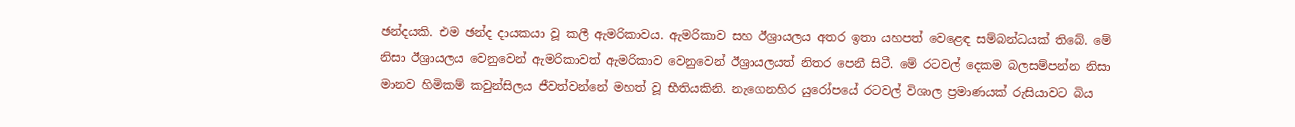ඡන්දයකි. එම ඡන්ද දායකයා වූ කලී ඇමරිකාවය. ඇමරිකාව සහ ඊශ්‍රායලය අතර ඉතා යහපත් වෙළෙඳ සම්බන්ධයක් තිබේ. මේ නිසා ඊශ්‍රායලය වෙනුවෙන් ඇමරිකාවත් ඇමරිකාව වෙනුවෙන් ඊශ්‍රායලයත් නිතර පෙනී සිටී. මේ රටවල් දෙකම බලසම්පන්න නිසා මානව හිමිකම් කවුන්සිලය ජීවත්වන්නේ මහත් වූ භීතියකිනි. නැගෙනහිර යුරෝපයේ රටවල් විශාල ප්‍රමාණයක් රුසියාවට බිය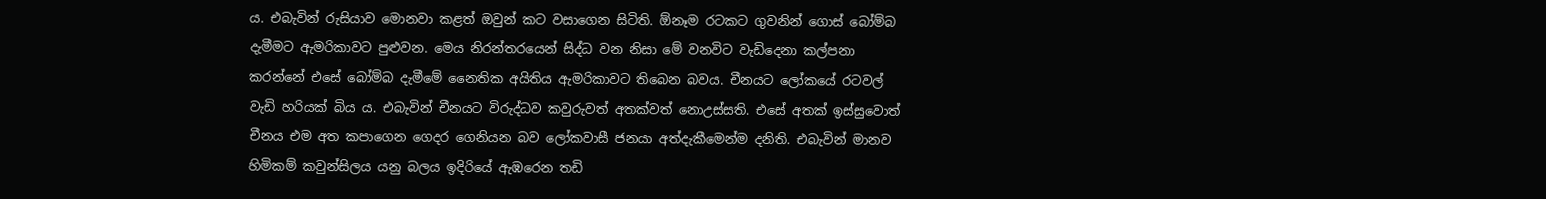ය. එබැවින් රුසියාව මොනවා කළත් ඔවුන් කට වසාගෙන සිටිති. ඕනෑම රටකට ගුවනින් ගොස් බෝම්බ දැමීමට ඇමරිකාවට පුළුවන. මෙය නිරන්තරයෙන් සිද්ධ වන නිසා මේ වනවිට වැඩිදෙනා කල්පනා කරන්නේ එසේ බෝම්බ දැමීමේ නෛතික අයිතිය ඇමරිකාවට තිබෙන බවය. චීනයට ලෝකයේ රටවල් වැඩි හරියක් බිය ය. එබැවින් චීනයට විරුද්ධව කවුරුවත් අතක්වත් නොඋස්සති. එසේ අතක් ඉස්සුවොත් චීනය එම අත කපාගෙන ගෙදර ගෙනියන බව ලෝකවාසී ජනයා අත්දැකීමෙන්ම දනිති. එබැවින් මානව හිමිකම් කවුන්සිලය යනු බලය ඉදිරියේ ඇඹරෙන තඩි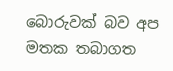බොරුවක් බව අප මතක තබාගත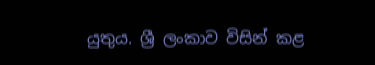යුතුය. ශ්‍රී ලංකාව විසින් කළ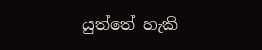යුත්තේ හැකි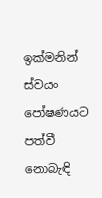ඉක්මනින් ස්වයං පෝෂණයට පත්වී නොබැඳි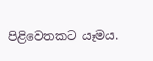පිළිවෙතකට යෑමය.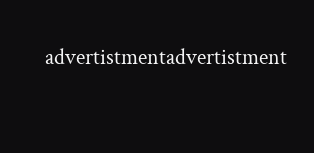advertistmentadvertistment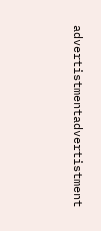advertistmentadvertistment